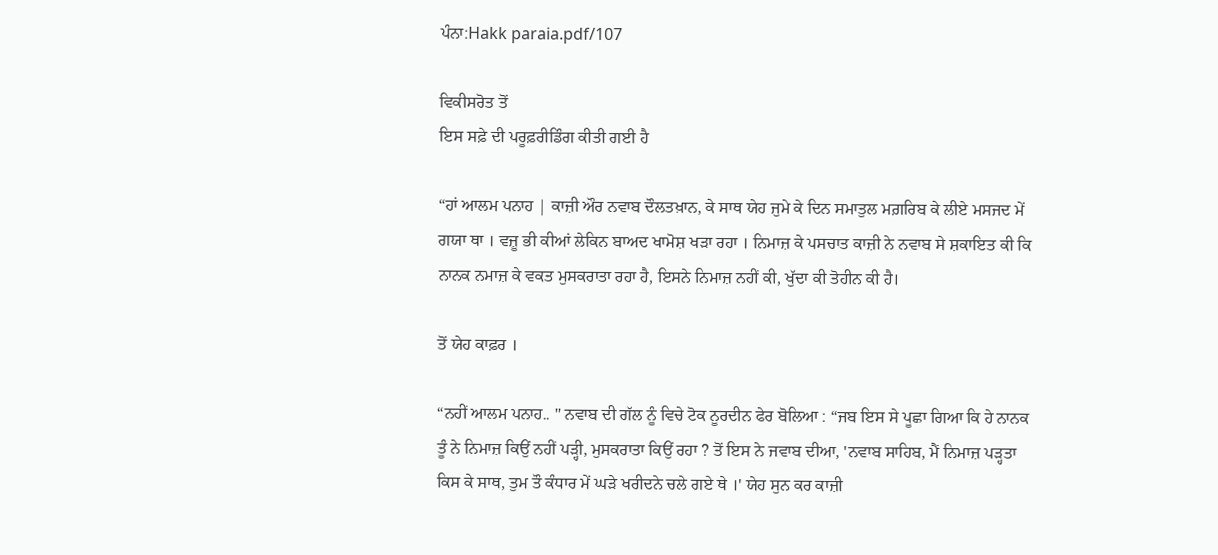ਪੰਨਾ:Hakk paraia.pdf/107

ਵਿਕੀਸਰੋਤ ਤੋਂ
ਇਸ ਸਫ਼ੇ ਦੀ ਪਰੂਫ਼ਰੀਡਿੰਗ ਕੀਤੀ ਗਈ ਹੈ

“ਹਾਂ ਆਲਮ ਪਨਾਹ | ਕਾਜ਼ੀ ਔਰ ਨਵਾਬ ਦੌਲਤਖ਼ਾਨ, ਕੇ ਸਾਥ ਯੇਹ ਜੁਮੇ ਕੇ ਦਿਨ ਸਮਾਤੁਲ ਮਗ਼ਰਿਬ ਕੇ ਲੀਏ ਮਸਜਦ ਮੇਂ ਗਯਾ ਥਾ । ਵਜ਼ੂ ਭੀ ਕੀਆਂ ਲੇਕਿਨ ਬਾਅਦ ਖਾਮੋਸ਼ ਖੜਾ ਰਹਾ । ਨਿਮਾਜ਼ ਕੇ ਪਸਚਾਤ ਕਾਜ਼ੀ ਨੇ ਨਵਾਬ ਸੇ ਸ਼ਕਾਇਤ ਕੀ ਕਿ ਨਾਨਕ ਨਮਾਜ਼ ਕੇ ਵਕਤ ਮੁਸਕਰਾਤਾ ਰਹਾ ਹੈ, ਇਸਨੇ ਨਿਮਾਜ਼ ਨਹੀਂ ਕੀ, ਖੁੱਦਾ ਕੀ ਤੋਹੀਨ ਕੀ ਹੈ।

ਤੋਂ ਯੇਹ ਕਾਫ਼ਰ ।

“ਨਹੀਂ ਆਲਮ ਪਨਾਹ.. " ਨਵਾਬ ਦੀ ਗੱਲ ਨੂੰ ਵਿਚੇ ਟੋਕ ਨੂਰਦੀਨ ਫੇਰ ਬੋਲਿਆ : “ਜਬ ਇਸ ਸੇ ਪੂਛਾ ਗਿਆ ਕਿ ਹੇ ਨਾਨਕ ਤੂੰ ਨੇ ਨਿਮਾਜ਼ ਕਿਉਂ ਨਹੀਂ ਪੜ੍ਹੀ, ਮੁਸਕਰਾਤਾ ਕਿਉਂ ਰਹਾ ? ਤੋਂ ਇਸ ਨੇ ਜਵਾਬ ਦੀਆ, 'ਨਵਾਬ ਸਾਹਿਬ, ਮੈਂ ਨਿਮਾਜ਼ ਪੜ੍ਹਤਾ ਕਿਸ ਕੇ ਸਾਥ, ਤੁਮ ਤੌ ਕੰਧਾਰ ਮੇਂ ਘੜੇ ਖਰੀਦਨੇ ਚਲੇ ਗਏ ਥੇ ।' ਯੇਹ ਸੁਨ ਕਰ ਕਾਜ਼ੀ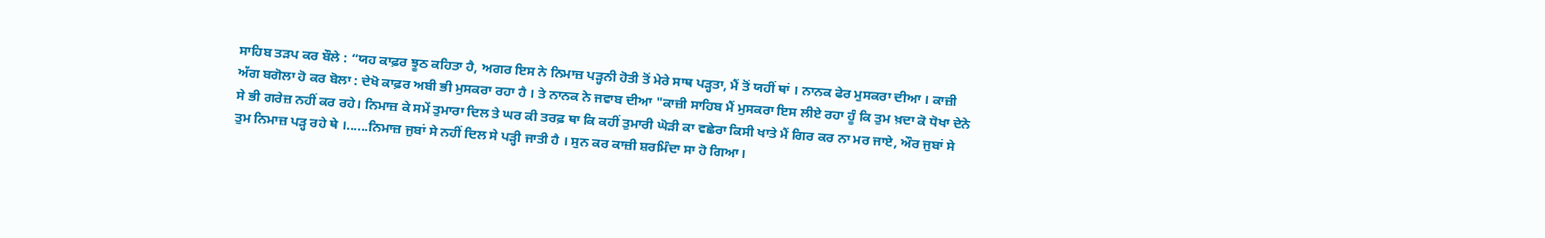ਸਾਹਿਬ ਤੜਪ ਕਰ ਬੌਲੇ : “ਯਹ ਕਾਫ਼ਰ ਝੂਠ ਕਹਿਤਾ ਹੈ, ਅਗਰ ਇਸ ਨੇ ਨਿਮਾਜ਼ ਪੜ੍ਹਨੀ ਹੋਤੀ ਤੋਂ ਮੇਰੇ ਸਾਥ ਪੜ੍ਹਤਾ, ਮੈਂ ਤੋਂ ਯਹੀਂ ਥਾਂ । ਨਾਨਕ ਫੇਰ ਮੁਸਕਰਾ ਦੀਆ । ਕਾਜ਼ੀ ਅੱਗ ਬਗੋਲਾ ਹੋ ਕਰ ਬੋਲਾ : ਦੇਖੋ ਕਾਫ਼ਰ ਅਬੀ ਭੀ ਮੁਸਕਰਾ ਰਹਾ ਹੈ । ਤੇ ਨਾਨਕ ਨੇ ਜਵਾਬ ਦੀਆ "ਕਾਜ਼ੀ ਸਾਹਿਬ ਮੈਂ ਮੁਸਕਰਾ ਇਸ ਲੀਏ ਰਹਾ ਹੂੰ ਕਿ ਤੁਮ ਖ਼ਦਾ ਕੋ ਧੋਖਾ ਦੇਨੇ ਸੇ ਭੀ ਗਰੇਜ਼ ਨਹੀਂ ਕਰ ਰਹੇ। ਨਿਮਾਜ਼ ਕੇ ਸਮੇਂ ਤੁਮਾਰਾ ਦਿਲ ਤੇ ਘਰ ਕੀ ਤਰਫ਼ ਥਾ ਕਿ ਕਹੀਂ ਤੁਮਾਰੀ ਘੋੜੀ ਕਾ ਵਛੇਰਾ ਕਿਸੀ ਖਾਤੇ ਮੈਂ ਗਿਰ ਕਰ ਨਾ ਮਰ ਜਾਏ, ਔਰ ਜੁਬਾਂ ਸੇ ਤੁਮ ਨਿਮਾਜ਼ ਪੜ੍ਹ ਰਹੇ ਥੇ ।......ਨਿਮਾਜ਼ ਜੁਬਾਂ ਸੇ ਨਹੀਂ ਦਿਲ ਸੇ ਪੜ੍ਹੀ ਜਾਤੀ ਹੈ । ਸੁਨ ਕਰ ਕਾਜ਼ੀ ਸ਼ਰਮਿੰਦਾ ਸਾ ਹੋ ਗਿਆ।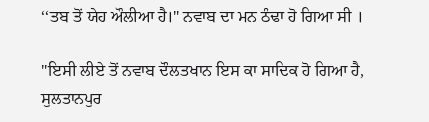‘‘ਤਬ ਤੋਂ ਯੇਹ ਔਲੀਆ ਹੈ।" ਨਵਾਬ ਦਾ ਮਨ ਠੰਢਾ ਹੋ ਗਿਆ ਸੀ ।

"ਇਸੀ ਲੀਏ ਤੋਂ ਨਵਾਬ ਦੌਲਤਖਾਨ ਇਸ ਕਾ ਸਾਦਿਕ ਹੋ ਗਿਆ ਹੈ, ਸੁਲਤਾਨਪੁਰ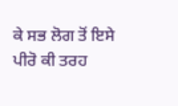ਕੇ ਸਭ ਲੋਗ ਤੋਂ ਇਸੇ ਪੀਰੋ ਕੀ ਤਰਹ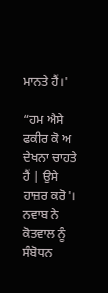ਮਾਨਤੇ ਹੈਂ।'

“ਹਮ ਐਸੇ ਫਕੀਰ ਕੋ ਅ ਦੇਖਨਾ ਚਾਹਤੇ ਹੈਂ | ਉਸੇ ਹਾਜ਼ਰ ਕਰੋ'। ਨਵਾਬ ਨੇ ਕੋਤਵਾਲ ਨੂੰ ਸੰਬੋਧਨ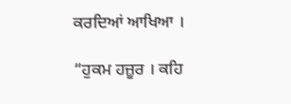ਕਰਦਿਆਂ ਆਖਿਆ ।

“ਹੁਕਮ ਹਜ਼ੂਰ । ਕਹਿ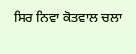ਸਿਰ ਨਿਵਾ ਕੋਤਵਾਲ ਚਲਾ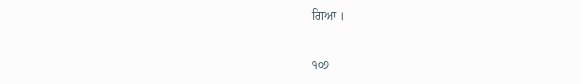ਗਿਆ ।

੧੦੭